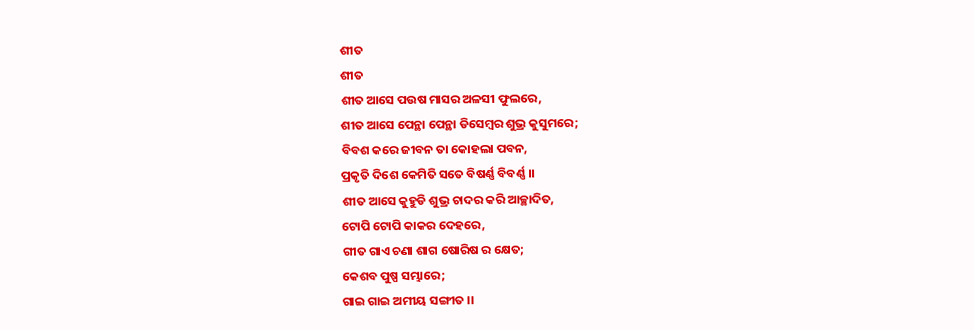ଶୀତ
ଶୀତ
ଶୀତ ଆସେ ପଉଷ ମାସର ଅଳସୀ ଫୁଲରେ,
ଶୀତ ଆସେ ପେନ୍ଥା ପେନ୍ଥା ଡିସେମ୍ବର ଶୁଭ୍ର କୁସୁମରେ;
ବିବଶ କରେ ଜୀବନ ତା କୋହଲା ପବନ,
ପ୍ରକୃତି ଦିଶେ କେମିତି ସତେ ବିଷର୍ଣ୍ଣ ବିବର୍ଣ୍ଣ ।।
ଶୀତ ଆସେ କୁହୁଡି ଶୁଭ୍ର ଚାଦର କରି ଆଚ୍ଛାଦିତ,
ଟୋପି ଟୋପି କାକର ଦେହରେ,
ଗୀତ ଗାଏ ଚଣା ଶାଗ ଷୋରିଷ ର କ୍ଷେତ;
କେଶବ ପୁଷ୍ପ ସମ୍ଭାରେ;
ଗାଇ ଗାଇ ଅମୀୟ ସଙ୍ଗୀତ ।।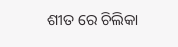ଶୀତ ରେ ଚିଲିକା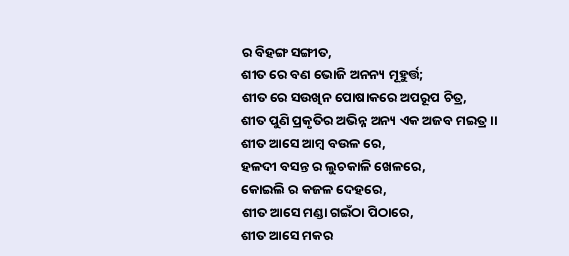ର ବିହଙ୍ଗ ସଙ୍ଗୀତ,
ଶୀତ ରେ ବଣ ଭୋଜି ଅନନ୍ୟ ମୂହୁର୍ତ୍ତ;
ଶୀତ ରେ ସଉଖିନ ପୋଷାକରେ ଅପରୂପ ଚିତ୍ର,
ଶୀତ ପୁଣି ପ୍ରକୃତିର ଅଭିନ୍ନ ଅନ୍ୟ ଏକ ଅଜବ ମଇତ୍ର ।।
ଶୀତ ଆସେ ଆମ୍ଵ ବଉଳ ରେ,
ହଳଦୀ ବସନ୍ତ ର ଲୁଚକାଳି ଖେଳରେ,
କୋଇଲି ର କଜଳ ଦେହରେ,
ଶୀତ ଆସେ ମଣ୍ଡା ଗଇଁଠା ପିଠାରେ,
ଶୀତ ଆସେ ମକର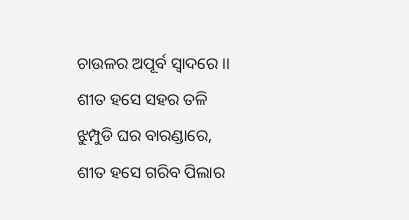ଚାଉଳର ଅପୂର୍ବ ସ୍ଵାଦରେ ।।
ଶୀତ ହସେ ସହର ତଳି ଝୁମ୍ପୁଡି ଘର ବାରଣ୍ଡାରେ,
ଶୀତ ହସେ ଗରିବ ପିଲାର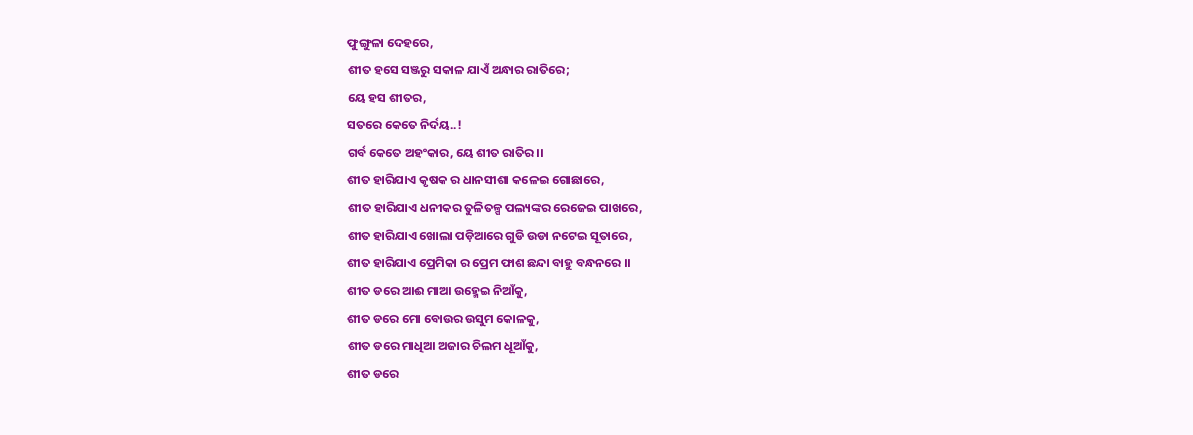ଫୁଙ୍ଗୁଳା ଦେହରେ,
ଶୀତ ହସେ ସଞ୍ଜରୁ ସକାଳ ଯାଏଁ ଅନ୍ଧାର ରାତିରେ;
ୟେ ହସ ଶୀତର,
ସତରେ କେତେ ନିର୍ଦୟ..!
ଗର୍ବ କେତେ ଅହଂକାର, ୟେ ଶୀତ ରାତିର ।।
ଶୀତ ହାରିଯାଏ କୃଷକ ର ଧାନସୀଶା କଳେଇ ଗୋଛାରେ,
ଶୀତ ହାରିଯାଏ ଧନୀକର ତୁଳିତଳ୍ପ ପଲ୍ୟଙ୍କର ରେଜେଇ ପାଖରେ,
ଶୀତ ହାରିଯାଏ ଖୋଲା ପଡ଼ିଆରେ ଗୁଡି ଉଡା ନଟେଇ ସୂତାରେ,
ଶୀତ ହାରିଯାଏ ପ୍ରେମିକା ର ପ୍ରେମ ଫାଶ ଛନ୍ଦା ବାହୁ ବନ୍ଧନରେ ।।
ଶୀତ ଡରେ ଆଈ ମାଆ ଉହ୍ମେଇ ନିଆଁକୁ,
ଶୀତ ଡରେ ମୋ ବୋଉର ଉସୁମ କୋଳକୁ,
ଶୀତ ଡରେ ମାଧିଆ ଅଜାର ଚିଲମ ଧୂଆଁକୁ,
ଶୀତ ଡରେ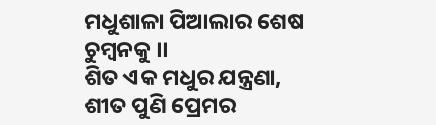ମଧୁଶାଳା ପିଆଲାର ଶେଷ ଚୁମ୍ଵନକୁ ।।
ଶିତ ଏକ ମଧୁର ଯନ୍ତ୍ରଣା,
ଶୀତ ପୁଣି ପ୍ରେମର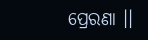ପ୍ରେରଣା ।।